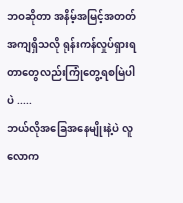ဘဝဆိုတာ အနိမ့်အမြင့်အတတ်အကျရှိသလို ရုန်းကန်လှုပ်ရှားရတာတွေလည်းကြုံတွေ့ရစမြဲပါပဲ .....
ဘယ်လိုအခြေအနေမျိုးနဲ့ပဲ လူလောက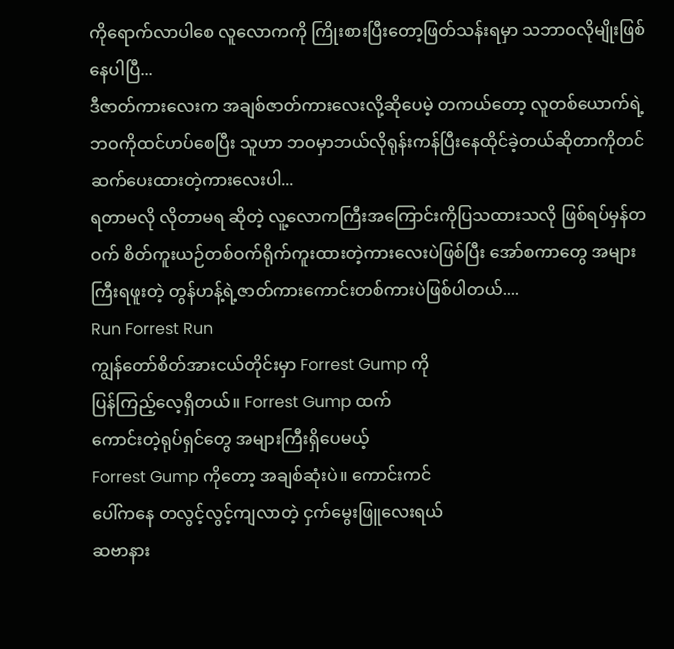ကိုရောက်လာပါစေ လူလောကကို ကြိုးစားပြီးတော့ဖြတ်သန်းရမှာ သဘာဝလိုမျိုးဖြစ်နေပါပြီ...
ဒီဇာတ်ကားလေးက အချစ်ဇာတ်ကားလေးလို့ဆိုပေမဲ့ တကယ်တော့ လူတစ်ယောက်ရဲ့ ဘဝကိုထင်ဟပ်စေပြီး သူဟာ ဘဝမှာဘယ်လိုရုန်းကန်ပြီးနေထိုင်ခဲ့တယ်ဆိုတာကိုတင်ဆက်ပေးထားတဲ့ကားလေးပါ...
ရတာမလို လိုတာမရ ဆိုတဲ့ လူ့လောကကြီးအကြောင်းကိုပြသထားသလို ဖြစ်ရပ်မှန်တဝက် စိတ်ကူးယဉ်တစ်ဝက်ရိုက်ကူးထားတဲ့ကားလေးပဲဖြစ်ပြီး အော်စကာတွေ အများကြီးရဖူးတဲ့ တွန်ဟန့်ရဲ့ဇာတ်ကားကောင်းတစ်ကားပဲဖြစ်ပါတယ်....
Run Forrest Run
ကျွန်တော်စိတ်အားငယ်တိုင်းမှာ Forrest Gump ကို
ပြန်ကြည့်လေ့ရှိတယ်။ Forrest Gump ထက်
ကောင်းတဲ့ရုပ်ရှင်တွေ အများကြီးရှိပေမယ့်
Forrest Gump ကိုတော့ အချစ်ဆုံးပဲ။ ကောင်းကင်
ပေါ်ကနေ တလွင့်လွင့်ကျလာတဲ့ ငှက်မွေးဖြူလေးရယ်
ဆဗာနား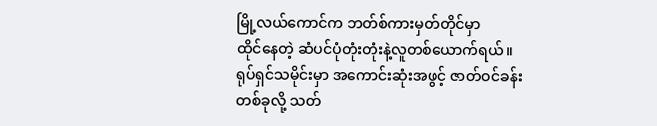မြို့လယ်ကောင်က ဘတ်စ်ကားမှတ်တိုင်မှာ
ထိုင်နေတဲ့ ဆံပင်ပုံတုံးတုံးနဲ့လူတစ်ယောက်ရယ်။
ရုပ်ရှင်သမိုင်းမှာ အကောင်းဆုံးအဖွင့် ဇာတ်ဝင်ခန်း
တစ်ခုလို့ သတ်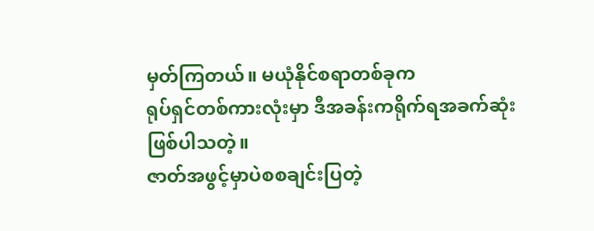မှတ်ကြတယ်။ မယုံနိုင်စရာတစ်ခုက
ရုပ်ရှင်တစ်ကားလုံးမှာ ဒီအခန်းကရိုက်ရအခက်ဆုံး
ဖြစ်ပါသတဲ့။
ဇာတ်အဖွင့်မှာပဲစစချင်းပြတဲ့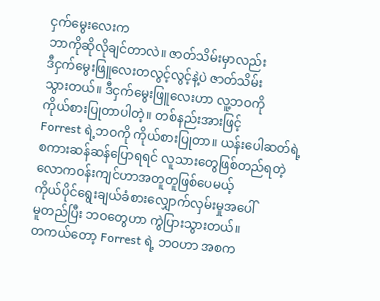ငှက်မွေးလေးက
ဘာကိုဆိုလိုချင်တာလဲ။ ဇာတ်သိမ်းမှာလည်း
ဒီငှက်မွေးဖြူလေးတလွင့်လွင့်နဲ့ပဲ ဇာတ်သိမ်း
သွားတယ်။ ဒီငှက်မွေးဖြူလေးဟာ လူ့ဘဝကို
ကိုယ်စားပြုတာပါတဲ့။ တစ်နည်းအားဖြင့်
Forrest ရဲ့ဘဝကို ကိုယ်စားပြုတာ။ ယန်းပေါဆတ်ရဲ့
စကားဆန်ဆန်ပြောရရင် လူသားတွေဖြစ်တည်ရတဲ့
လောကဝန်းကျင်ဟာအတူတူဖြစ်ပေမယ့်
ကိုယ်ပိုင်ရွေးချယ်ခံစားလျှောက်လှမ်းမှုအပေါ်
မူတည်ပြီး ဘဝတွေဟာ ကွဲပြားသွားတယ်။
တကယ်တော့ Forrest ရဲ့ ဘဝဟာ အစက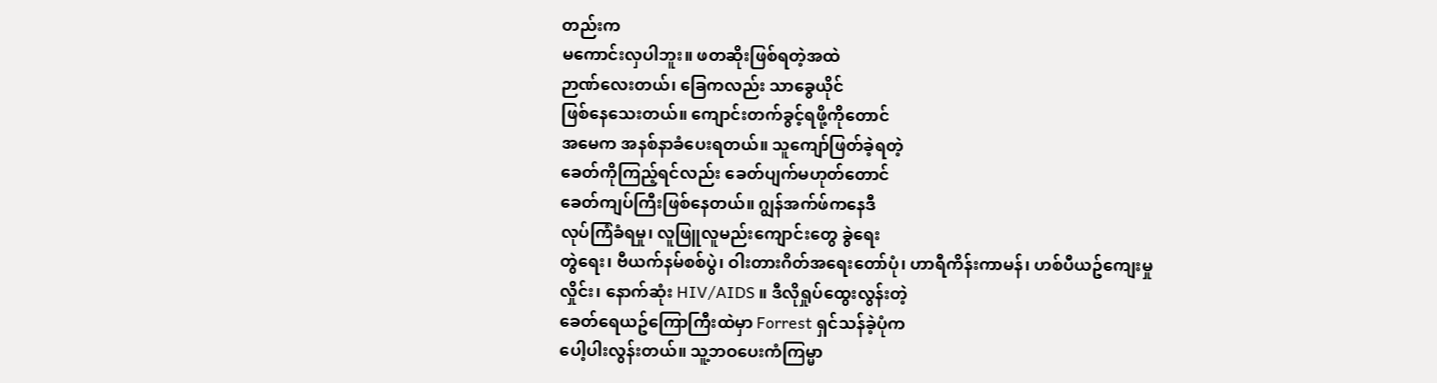တည်းက
မကောင်းလှပါဘူး။ ဖတဆိုးဖြစ်ရတဲ့အထဲ
ဉာဏ်လေးတယ်၊ ခြေကလည်း သာခွေယိုင်
ဖြစ်နေသေးတယ်။ ကျောင်းတက်ခွင့်ရဖို့ကိုတောင်
အမေက အနစ်နာခံပေးရတယ်။ သူကျော်ဖြတ်ခဲ့ရတဲ့
ခေတ်ကိုကြည့်ရင်လည်း ခေတ်ပျက်မဟုတ်တောင်
ခေတ်ကျပ်ကြီးဖြစ်နေတယ်။ ဂျွန်အက်ဖ်ကနေဒီ
လုပ်ကြံခံရမှု၊ လူဖြူလူမည်းကျောင်းတွေ ခွဲရေး
တွဲရေး၊ ဗီယက်နမ်စစ်ပွဲ၊ ဝါးတားဂိတ်အရေးတော်ပုံ၊ ဟာရီကိန်းကာမန်၊ ဟစ်ပီယဥ်ကျေးမှု
လှိုင်း၊ နောက်ဆုံး HIV/AIDS ။ ဒီလိုရှုပ်ထွေးလွန်းတဲ့
ခေတ်ရေယဥ်ကြောကြီးထဲမှာ Forrest ရှင်သန်ခဲ့ပုံက
ပေါ့ပါးလွန်းတယ်။ သူ့ဘဝပေးကံကြမ္မာ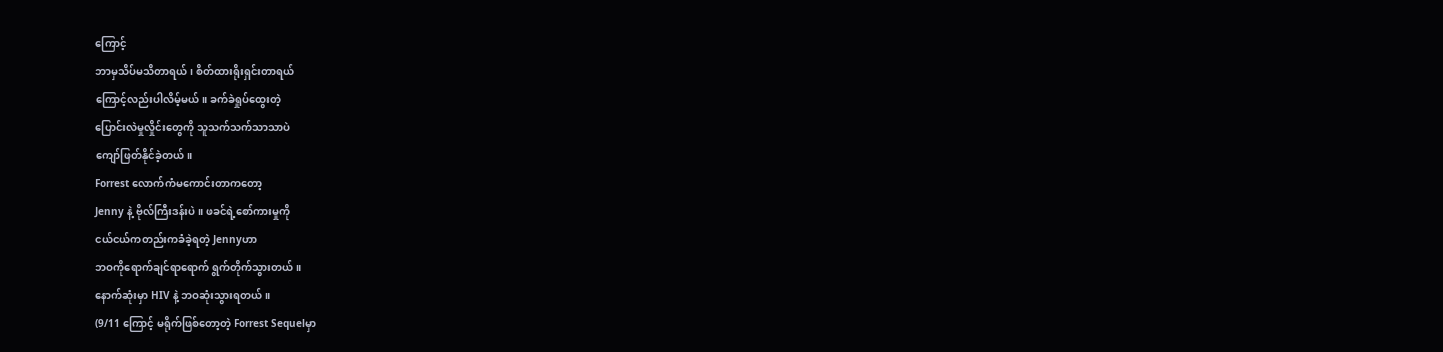ကြောင့်
ဘာမှသိပ်မသိတာရယ်၊ စိတ်ထားရိုးရှင်းတာရယ်
ကြောင့်လည်းပါလိမ့်မယ်။ ခက်ခဲရှုပ်ထွေးတဲ့
ပြောင်းလဲမှုလှိုင်းတွေကို သူသက်သက်သာသာပဲ
ကျော်ဖြတ်နိုင်ခဲ့တယ်။
Forrest လောက်ကံမကောင်းတာကတော့
Jenny နဲ့ ဗိုလ်ကြီးဒန်းပဲ။ ဖခင်ရဲ့စော်ကားမှုကို
ငယ်ငယ်ကတည်းကခံခဲ့ရတဲ့ Jennyဟာ
ဘဝကိုရောက်ချင်ရာရောက် ရွက်တိုက်သွားတယ်။
နောက်ဆုံးမှာ HIV နဲ့ ဘဝဆုံးသွားရတယ်။
(9/11 ကြောင့် မရိုက်ဖြစ်တော့တဲ့ Forrest Sequelမှာ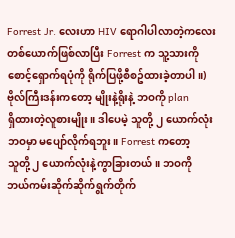Forrest Jr. လေးဟာ HIV ရောဂါပါလာတဲ့ကလေး
တစ်ယောက်ဖြစ်လာပြီး Forrest က သူ့သားကို
စောင့်ရှောက်ရပုံကို ရိုက်ပြဖို့စီစဥ်ထားခဲ့တာပါ။)
ဗိုလ်ကြီးဒန်းကတော့ မျိုးနဲ့ရိုးနဲ့ ဘဝကို plan
ရှိထားတဲ့လူစားမျိုး။ ဒါပေမဲ့ သူတို့ ၂ ယောက်လုံး
ဘဝမှာ မပျော်လိုက်ရဘူး။ Forrest ကတော့
သူတို့ ၂ ယောက်လုံးနဲ့ကွာခြားတယ်။ ဘဝကို
ဘယ်ကမ်းဆိုက်ဆိုက်ရွက်တိုက်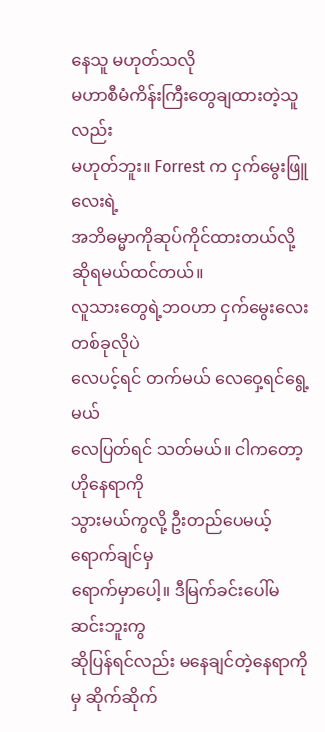နေသူ မဟုတ်သလို
မဟာစီမံကိန်းကြီးတွေချထားတဲ့သူလည်း
မဟုတ်ဘူး။ Forrest က ငှက်မွေးဖြူလေးရဲ့
အဘိဓမ္မာကိုဆုပ်ကိုင်ထားတယ်လို့ဆိုရမယ်ထင်တယ်။
လူသားတွေရဲ့ဘဝဟာ ငှက်မွေးလေးတစ်ခုလိုပဲ
လေပင့်ရင် တက်မယ် လေဝှေ့ရင်ရွေ့မယ်
လေပြတ်ရင် သတ်မယ်။ ငါကတော့ ဟိုနေရာကို
သွားမယ်ကွလို့ ဦးတည်ပေမယ့် ရောက်ချင်မှ
ရောက်မှာပေါ့။ ဒီမြက်ခင်းပေါ်မဆင်းဘူးကွ
ဆိုပြန်ရင်လည်း မနေချင်တဲ့နေရာကိုမှ ဆိုက်ဆိုက်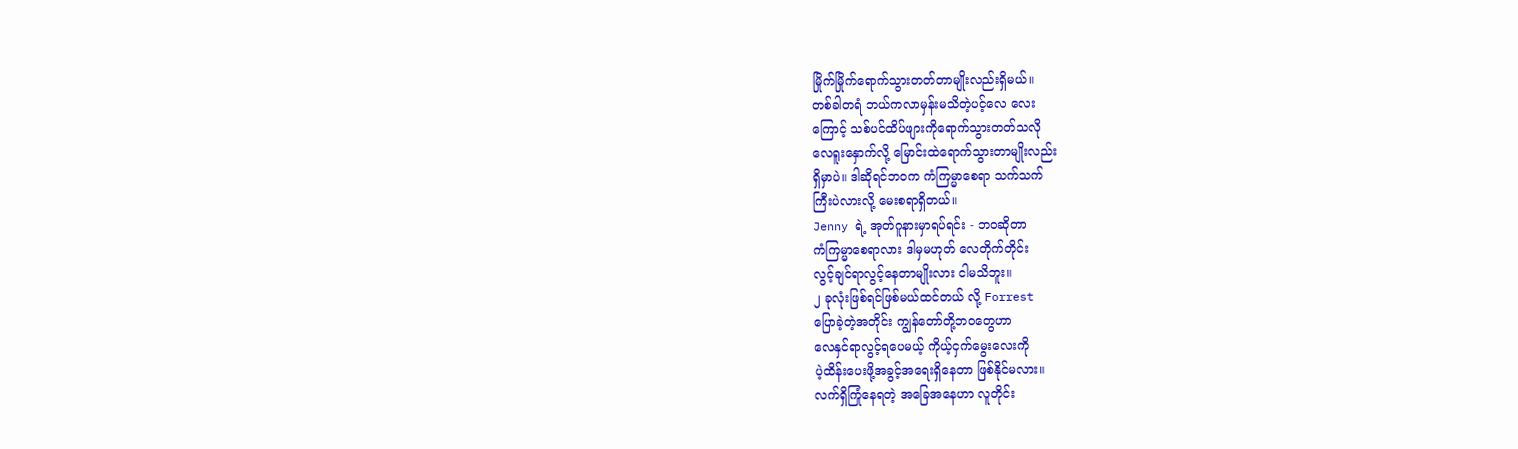မြိုက်မြိုက်ရောက်သွားတတ်တာမျိုးလည်းရှိမယ်။
တစ်ခါတရံ ဘယ်ကလာမှန်းမသိတဲ့ပင့်လေ လေး
ကြောင့် သစ်ပင်ထိပ်ဖျားကိုရောက်သွားတတ်သလို
လေရူးနှောက်လို့ မြောင်းထဲရောက်သွားတာမျိုးလည်း
ရှိမှာပဲ။ ဒါဆိုရင်ဘဝက ကံကြမ္မာစေရာ သက်သက်
ကြီးပဲလားလို့ မေးစရာရှိတယ်။
Jenny ရဲ့ အုတ်ဂူနားမှာရပ်ရင်း - ဘဝဆိုတာ
ကံကြမ္မာစေရာလား ဒါမှမဟုတ် လေတိုက်တိုင်း
လွင့်ချင်ရာလွင့်နေတာမျိုးလား ငါမသိဘူး။
၂ ခုလုံးဖြစ်ရင်ဖြစ်မယ်ထင်တယ် လို့ Forrest
ပြောခဲ့တဲ့အတိုင်း ကျွန်တော်တို့ဘဝတွေဟာ
လေနှင်ရာလွင့်ရပေမယ့် ကိုယ့်ငှက်မွေးလေးကို
ပဲ့ထိန်းပေးဖို့အခွင့်အရေးရှိနေတာ ဖြစ်နိုင်မလား။
လက်ရှိကြုံနေရတဲ့ အခြေအနေဟာ လူတိုင်း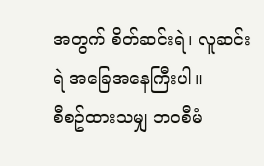အတွက် စိတ်ဆင်းရဲ၊ လူဆင်းရဲ အခြေအနေကြီးပါ။
စီစဥ်ထားသမျှ ဘဝစီမံ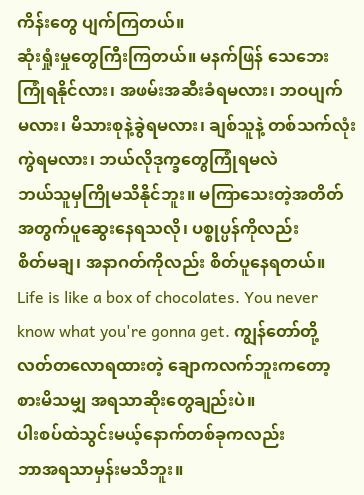ကိန်းတွေ ပျက်ကြတယ်။
ဆုံးရှုံးမှုတွေကြီးကြတယ်။ မနက်ဖြန် သေဘေး
ကြုံရနိုင်လား၊ အဖမ်းအဆီးခံရမလား၊ ဘဝပျက်
မလား၊ မိသားစုနဲ့ခွဲရမလား၊ ချစ်သူနဲ့ တစ်သက်လုံး
ကွဲရမလား၊ ဘယ်လိုဒုက္ခတွေကြုံရမလဲ
ဘယ်သူမှကြိုမသိနိုင်ဘူး။ မကြာသေးတဲ့အတိတ်
အတွက်ပူဆွေးနေရသလို၊ ပစ္စုပ္ပန်ကိုလည်း
စိတ်မချ၊ အနာဂတ်ကိုလည်း စိတ်ပူနေရတယ်။
Life is like a box of chocolates. You never
know what you're gonna get. ကျွန်တော်တို့
လတ်တလောရထားတဲ့ ချောကလက်ဘူးကတော့
စားမိသမျှ အရသာဆိုးတွေချည်းပဲ။
ပါးစပ်ထဲသွင်းမယ့်နောက်တစ်ခုကလည်း
ဘာအရသာမှန်းမသိဘူး။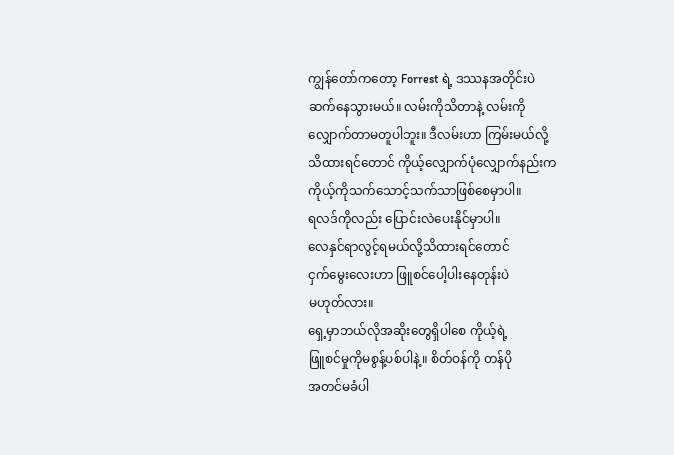ကျွန်တော်ကတော့ Forrest ရဲ့ ဒဿနအတိုင်းပဲ
ဆက်နေသွားမယ်။ လမ်းကိုသိတာနဲ့ လမ်းကို
လျှောက်တာမတူပါဘူး။ ဒီလမ်းဟာ ကြမ်းမယ်လို့
သိထားရင်တောင် ကိုယ့်လျှောက်ပုံလျှောက်နည်းက
ကိုယ့်ကိုသက်သောင့်သက်သာဖြစ်စေမှာပါ။
ရလဒ်ကိုလည်း ပြောင်းလဲပေးနိုင်မှာပါ။
လေနှင်ရာလွင့်ရမယ်လို့သိထားရင်တောင်
ငှက်မွေးလေးဟာ ဖြူစင်ပေါ့ပါးနေတုန်းပဲ
မဟုတ်လား။
ရှေ့မှာဘယ်လိုအဆိုးတွေရှိပါစေ ကိုယ့်ရဲ့
ဖြူစင်မှုကိုမစွန့်ပစ်ပါနဲ့။ စိတ်ဝန်ကို တန်ပို
အတင်မခံပါ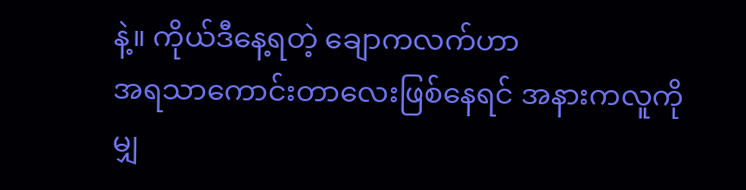နဲ့။ ကိုယ်ဒီနေ့ရတဲ့ ချောကလက်ဟာ
အရသာကောင်းတာလေးဖြစ်နေရင် အနားကလူကို
မျှ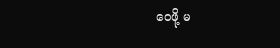ဝေဖို့ မ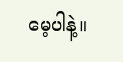မေ့ပါနဲ့။